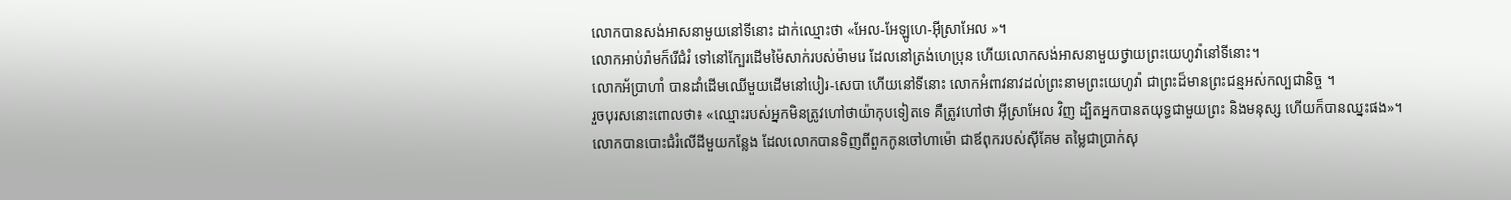លោកបានសង់អាសនាមួយនៅទីនោះ ដាក់ឈ្មោះថា «អែល-អែឡូហេ-អ៊ីស្រាអែល »។
លោកអាប់រ៉ាមក៏រើជំរំ ទៅនៅក្បែរដើមម៉ៃសាក់របស់ម៉ាមរេ ដែលនៅត្រង់ហេប្រុន ហើយលោកសង់អាសនាមួយថ្វាយព្រះយេហូវ៉ានៅទីនោះ។
លោកអ័ប្រាហាំ បានដាំដើមឈើមួយដើមនៅបៀរ-សេបា ហើយនៅទីនោះ លោកអំពាវនាវដល់ព្រះនាមព្រះយេហូវ៉ា ជាព្រះដ៏មានព្រះជន្មអស់កល្បជានិច្ច ។
រួចបុរសនោះពោលថា៖ «ឈ្មោះរបស់អ្នកមិនត្រូវហៅថាយ៉ាកុបទៀតទេ គឺត្រូវហៅថា អ៊ីស្រាអែល វិញ ដ្បិតអ្នកបានតយុទ្ធជាមួយព្រះ និងមនុស្ស ហើយក៏បានឈ្នះផង»។
លោកបានបោះជំរំលើដីមួយកន្លែង ដែលលោកបានទិញពីពួកកូនចៅហាម៉ោ ជាឪពុករបស់ស៊ីគែម តម្លៃជាប្រាក់សុ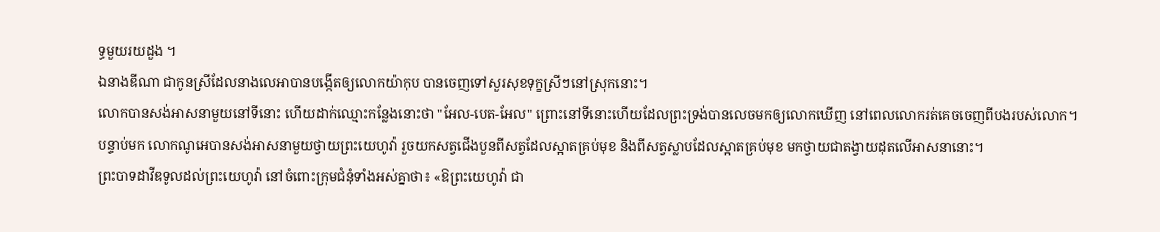ទ្ធមួយរយដួង ។
ឯនាងឌីណា ជាកូនស្រីដែលនាងលេអាបានបង្កើតឲ្យលោកយ៉ាកុប បានចេញទៅសួរសុខទុក្ខស្រីៗនៅស្រុកនោះ។
លោកបានសង់អាសនាមួយនៅទីនោះ ហើយដាក់ឈ្មោះកន្លែងនោះថា "អែល-បេត-អែល" ព្រោះនៅទីនោះហើយដែលព្រះទ្រង់បានលេចមកឲ្យលោកឃើញ នៅពេលលោករត់គេចចេញពីបងរបស់លោក។
បន្ទាប់មក លោកណូអេបានសង់អាសនាមួយថ្វាយព្រះយេហូវ៉ា រួចយកសត្វជើងបួនពីសត្វដែលស្អាតគ្រប់មុខ និងពីសត្វស្លាបដែលស្អាតគ្រប់មុខ មកថ្វាយជាតង្វាយដុតលើអាសនានោះ។
ព្រះបាទដាវីឌទូលដល់ព្រះយេហូវ៉ា នៅចំពោះក្រុមជំនុំទាំងអស់គ្នាថា៖ «ឱព្រះយេហូវ៉ា ជា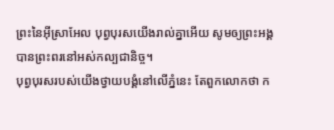ព្រះនៃអ៊ីស្រាអែល បុព្វបុរសយើងរាល់គ្នាអើយ សូមឲ្យព្រះអង្គបានព្រះពរនៅអស់កល្បជានិច្ច។
បុព្វបុរសរបស់យើងថ្វាយបង្គំនៅលើភ្នំនេះ តែពួកលោកថា ក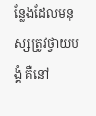ន្លែងដែលមនុស្សត្រូវថ្វាយបង្គំ គឺនៅ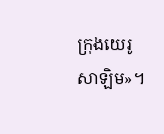ក្រុងយេរូសាឡិម»។